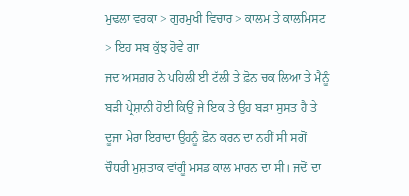ਮੁਢਲਾ ਵਰਕਾ > ਗੁਰਮੁਖੀ ਵਿਚਾਰ > ਕਾਲਮ ਤੇ ਕਾਲਮਿਸਟ > ਇਹ ਸਬ ਕੁੱਝ ਹੋਵੇ ਗਾ
ਜਦ ਅਸਗ਼ਰ ਨੇ ਪਹਿਲੀ ਈ ਟੱਲੀ ਤੇ ਫ਼ੋਨ ਚਕ ਲਿਆ ਤੇ ਮੈਨੂੰ ਬੜੀ ਪ੍ਰੇਸ਼ਾਨੀ ਹੋਈ ਕਿਉਂ ਜੇ ਇਕ ਤੇ ਉਹ ਬੜਾ ਸੁਸਤ ਹੈ ਤੇ ਦੂਜਾ ਮੇਰਾ ਇਰਾਦਾ ਉਹਨੂੰ ਫ਼ੋਨ ਕਰਨ ਦਾ ਨਹੀਂ ਸੀ ਸਗੋਂ ਚੌਧਰੀ ਮੁਸ਼ਤਾਕ ਵਾਂਗੂੰ ਮਸਡ ਕਾਲ ਮਾਰਨ ਦਾ ਸੀ। ਜਦੋਂ ਦਾ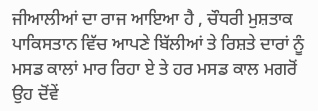ਜੀਆਲੀਆਂ ਦਾ ਰਾਜ ਆਇਆ ਹੈ , ਚੌਧਰੀ ਮੁਸ਼ਤਾਕ ਪਾਕਿਸਤਾਨ ਵਿੱਚ ਆਪਣੇ ਬਿੱਲੀਆਂ ਤੇ ਰਿਸ਼ਤੇ ਦਾਰਾਂ ਨੂੰ ਮਸਡ ਕਾਲਾਂ ਮਾਰ ਰਿਹਾ ਏ ਤੇ ਹਰ ਮਸਡ ਕਾਲ ਮਗਰੋਂ ਉਹ ਦੋਂਵੇਂ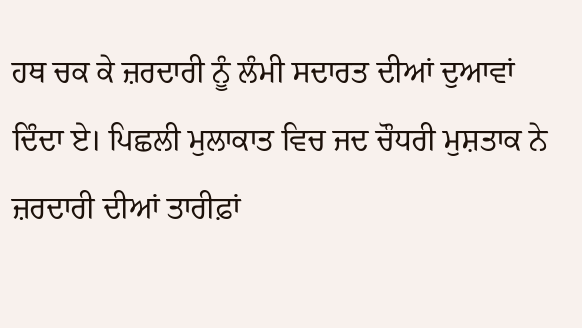ਹਥ ਚਕ ਕੇ ਜ਼ਰਦਾਰੀ ਨੂੰ ਲੰਮੀ ਸਦਾਰਤ ਦੀਆਂ ਦੁਆਵਾਂ ਦਿੰਦਾ ਏ। ਪਿਛਲੀ ਮੁਲਾਕਾਤ ਵਿਚ ਜਦ ਚੌਧਰੀ ਮੁਸ਼ਤਾਕ ਨੇ ਜ਼ਰਦਾਰੀ ਦੀਆਂ ਤਾਰੀਫ਼ਾਂ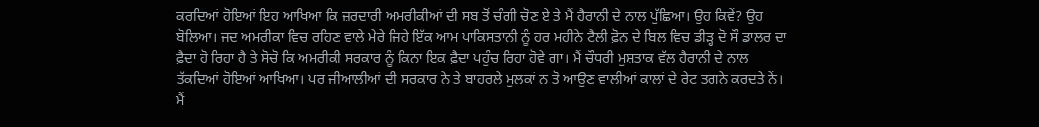ਕਰਦਿਆਂ ਹੋਇਆਂ ਇਹ ਆਖਿਆ ਕਿ ਜ਼ਰਦਾਰੀ ਅਮਰੀਕੀਆਂ ਦੀ ਸਬ ਤੋਂ ਚੰਗੀ ਚੋਣ ਏ ਤੇ ਮੈਂ ਹੈਰਾਨੀ ਦੇ ਨਾਲ ਪੁੱਛਿਆ। ਉਹ ਕਿਵੇਂ? ਉਹ ਬੋਲਿਆ। ਜਦ ਅਮਰੀਕਾ ਵਿਚ ਰਹਿਣ ਵਾਲੇ ਮੇਰੇ ਜਿਹੇ ਇੱਕ ਆਮ ਪਾਕਿਸਤਾਨੀ ਨੂੰ ਹਰ ਮਹੀਨੇ ਟੈਲੀ ਫ਼ੋਨ ਦੇ ਬਿਲ ਵਿਚ ਡੀੜ੍ਹ ਦੋ ਸੌ ਡਾਲਰ ਦਾ ਫ਼ੈਦਾ ਹੋ ਰਿਹਾ ਹੈ ਤੇ ਸੋਚੋ ਕਿ ਅਮਰੀਕੀ ਸਰਕਾਰ ਨੂੰ ਕਿਨਾ ਇਕ ਫ਼ੈਦਾ ਪਹੁੰਚ ਰਿਹਾ ਹੋਵੇ ਗਾ। ਮੈਂ ਚੌਧਰੀ ਮੁਸ਼ਤਾਕ ਵੱਲ ਹੈਰਾਨੀ ਦੇ ਨਾਲ ਤੱਕਦਿਆਂ ਹੋਇਆਂ ਆਖਿਆ। ਪਰ ਜੀਆਲੀਆਂ ਦੀ ਸਰਕਾਰ ਨੇ ਤੇ ਬਾਹਰਲੇ ਮੁਲਕਾਂ ਨ ਤੋ ਆਉਣ ਵਾਲੀਆਂ ਕਾਲਾਂ ਦੇ ਰੇਟ ਤਗਨੇ ਕਰਦਤੇ ਨੇਂ। ਮੈਂ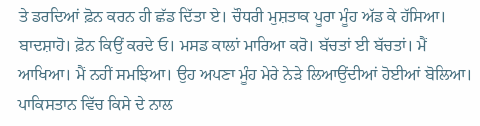ਤੇ ਡਰਦਿਆਂ ਫ਼ੋਨ ਕਰਨ ਹੀ ਛੱਡ ਦਿੱਤਾ ਏ। ਚੌਧਰੀ ਮੁਸ਼ਤਾਕ ਪੂਰਾ ਮੂੰਹ ਅੱਡ ਕੇ ਹੱਸਿਆ। ਬਾਦਸ਼ਾਹੋ। ਫ਼ੋਨ ਕਿਉਂ ਕਰਦੇ ਓ। ਮਸਡ ਕਾਲਾਂ ਮਾਰਿਆ ਕਰੋ। ਬੱਚਤਾਂ ਈ ਬੱਚਤਾਂ। ਮੈਂ ਆਖਿਆ। ਮੈਂ ਨਹੀਂ ਸਮਝਿਆ। ਉਹ ਅਪਣਾ ਮੂੰਹ ਮੇਰੇ ਨੇੜੇ ਲਿਆਉਂਦੀਆਂ ਹੋਈਆਂ ਬੋਲਿਆ। ਪਾਕਿਸਤਾਨ ਵਿੱਚ ਕਿਸੇ ਦੇ ਨਾਲ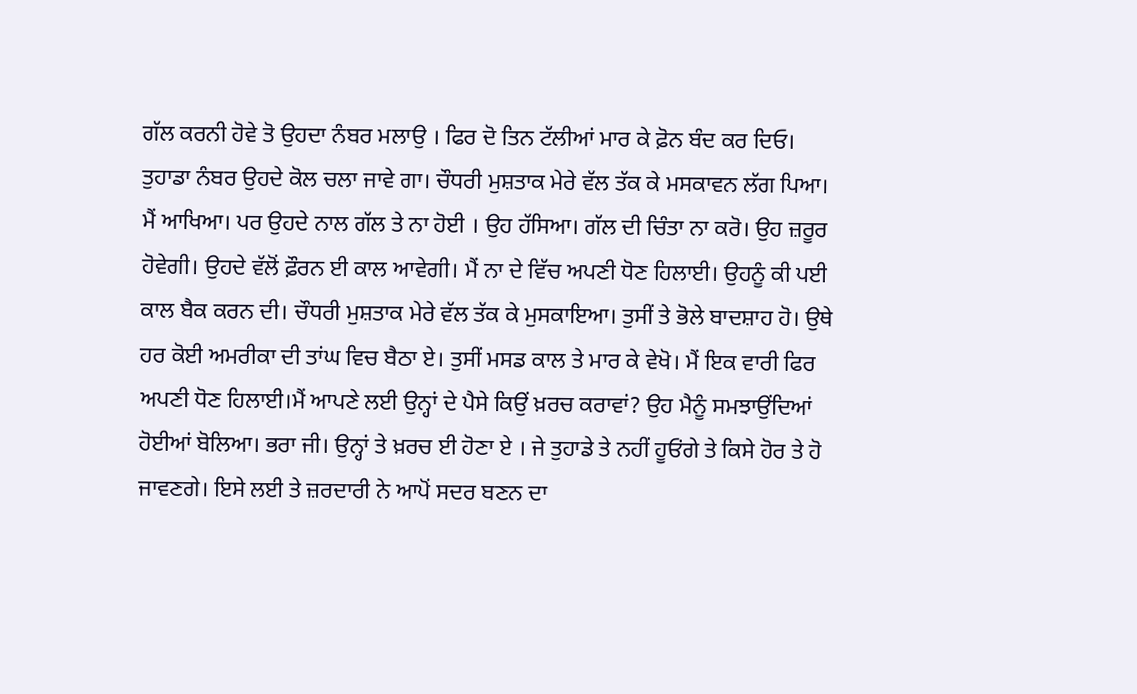ਗੱਲ ਕਰਨੀ ਹੋਵੇ ਤੋ ਉਹਦਾ ਨੰਬਰ ਮਲਾਉ । ਫਿਰ ਦੋ ਤਿਨ ਟੱਲੀਆਂ ਮਾਰ ਕੇ ਫ਼ੋਨ ਬੰਦ ਕਰ ਦਿਓ। ਤੁਹਾਡਾ ਨੰਬਰ ਉਹਦੇ ਕੋਲ ਚਲਾ ਜਾਵੇ ਗਾ। ਚੌਧਰੀ ਮੁਸ਼ਤਾਕ ਮੇਰੇ ਵੱਲ ਤੱਕ ਕੇ ਮਸਕਾਵਨ ਲੱਗ ਪਿਆ। ਮੈਂ ਆਖਿਆ। ਪਰ ਉਹਦੇ ਨਾਲ ਗੱਲ ਤੇ ਨਾ ਹੋਈ । ਉਹ ਹੱਸਿਆ। ਗੱਲ ਦੀ ਚਿੰਤਾ ਨਾ ਕਰੋ। ਉਹ ਜ਼ਰੂਰ ਹੋਵੇਗੀ। ਉਹਦੇ ਵੱਲੋਂ ਫ਼ੌਰਨ ਈ ਕਾਲ ਆਵੇਗੀ। ਮੈਂ ਨਾ ਦੇ ਵਿੱਚ ਅਪਣੀ ਧੋਣ ਹਿਲਾਈ। ਉਹਨੂੰ ਕੀ ਪਈ ਕਾਲ ਬੈਕ ਕਰਨ ਦੀ। ਚੌਧਰੀ ਮੁਸ਼ਤਾਕ ਮੇਰੇ ਵੱਲ ਤੱਕ ਕੇ ਮੁਸਕਾਇਆ। ਤੁਸੀਂ ਤੇ ਭੋਲੇ ਬਾਦਸ਼ਾਹ ਹੋ। ਉਥੇ ਹਰ ਕੋਈ ਅਮਰੀਕਾ ਦੀ ਤਾਂਘ ਵਿਚ ਬੈਠਾ ਏ। ਤੁਸੀਂ ਮਸਡ ਕਾਲ ਤੇ ਮਾਰ ਕੇ ਵੇਖੋ। ਮੈਂ ਇਕ ਵਾਰੀ ਫਿਰ ਅਪਣੀ ਧੋਣ ਹਿਲਾਈ।ਮੈਂ ਆਪਣੇ ਲਈ ਉਨ੍ਹਾਂ ਦੇ ਪੈਸੇ ਕਿਉਂ ਖ਼ਰਚ ਕਰਾਵਾਂ? ਉਹ ਮੈਨੂੰ ਸਮਝਾਉਂਦਿਆਂ ਹੋਈਆਂ ਬੋਲਿਆ। ਭਰਾ ਜੀ। ਉਨ੍ਹਾਂ ਤੇ ਖ਼ਰਚ ਈ ਹੋਣਾ ਏ । ਜੇ ਤੁਹਾਡੇ ਤੇ ਨਹੀਂ ਹੂਓਂਗੇ ਤੇ ਕਿਸੇ ਹੋਰ ਤੇ ਹੋ ਜਾਵਣਗੇ। ਇਸੇ ਲਈ ਤੇ ਜ਼ਰਦਾਰੀ ਨੇ ਆਪੋਂ ਸਦਰ ਬਣਨ ਦਾ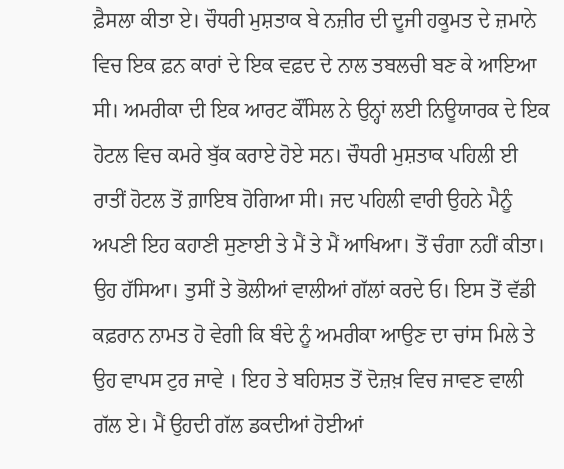ਫ਼ੈਸਲਾ ਕੀਤਾ ਏ। ਚੌਧਰੀ ਮੁਸ਼ਤਾਕ ਬੇ ਨਜ਼ੀਰ ਦੀ ਦੂਜੀ ਹਕੂਮਤ ਦੇ ਜ਼ਮਾਨੇ ਵਿਚ ਇਕ ਫ਼ਨ ਕਾਰਾਂ ਦੇ ਇਕ ਵਫ਼ਦ ਦੇ ਨਾਲ ਤਬਲਚੀ ਬਣ ਕੇ ਆਇਆ ਸੀ। ਅਮਰੀਕਾ ਦੀ ਇਕ ਆਰਟ ਕੌਂਸਿਲ ਨੇ ਉਨ੍ਹਾਂ ਲਈ ਨਿਊਯਾਰਕ ਦੇ ਇਕ ਹੋਟਲ ਵਿਚ ਕਮਰੇ ਬੁੱਕ ਕਰਾਏ ਹੋਏ ਸਨ। ਚੌਧਰੀ ਮੁਸ਼ਤਾਕ ਪਹਿਲੀ ਈ ਰਾਤੀਂ ਹੋਟਲ ਤੋਂ ਗ਼ਾਇਬ ਹੋਗਿਆ ਸੀ। ਜਦ ਪਹਿਲੀ ਵਾਰੀ ਉਹਨੇ ਮੈਨੂੰ ਅਪਣੀ ਇਹ ਕਹਾਣੀ ਸੁਣਾਈ ਤੇ ਮੈਂ ਤੇ ਮੈਂ ਆਖਿਆ। ਤੋਂ ਚੰਗਾ ਨਹੀਂ ਕੀਤਾ। ਉਹ ਹੱਸਿਆ। ਤੁਸੀਂ ਤੇ ਭੋਲੀਆਂ ਵਾਲੀਆਂ ਗੱਲਾਂ ਕਰਦੇ ਓ। ਇਸ ਤੋਂ ਵੱਡੀ ਕਫ਼ਰਾਨ ਨਾਮਤ ਹੋ ਵੇਗੀ ਕਿ ਬੰਦੇ ਨੂੰ ਅਮਰੀਕਾ ਆਉਣ ਦਾ ਚਾਂਸ ਮਿਲੇ ਤੇ ਉਹ ਵਾਪਸ ਟੁਰ ਜਾਵੇ । ਇਹ ਤੇ ਬਹਿਸ਼ਤ ਤੋਂ ਦੋਜ਼ਖ਼ ਵਿਚ ਜਾਵਣ ਵਾਲੀ ਗੱਲ ਏ। ਮੈਂ ਉਹਦੀ ਗੱਲ ਡਕਦੀਆਂ ਹੋਈਆਂ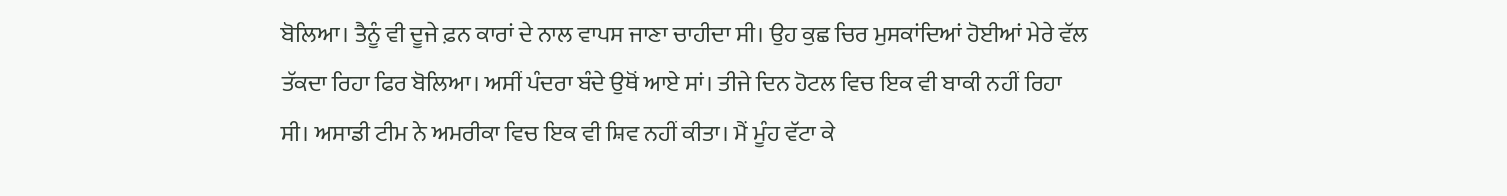ਬੋਲਿਆ। ਤੈਨੂੰ ਵੀ ਦੂਜੇ ਫ਼ਨ ਕਾਰਾਂ ਦੇ ਨਾਲ ਵਾਪਸ ਜਾਣਾ ਚਾਹੀਦਾ ਸੀ। ਉਹ ਕੁਛ ਚਿਰ ਮੁਸਕਾਂਦਿਆਂ ਹੋਈਆਂ ਮੇਰੇ ਵੱਲ ਤੱਕਦਾ ਰਿਹਾ ਫਿਰ ਬੋਲਿਆ। ਅਸੀਂ ਪੰਦਰਾ ਬੰਦੇ ਉਥੋਂ ਆਏ ਸਾਂ। ਤੀਜੇ ਦਿਨ ਹੋਟਲ ਵਿਚ ਇਕ ਵੀ ਬਾਕੀ ਨਹੀਂ ਰਿਹਾ ਸੀ। ਅਸਾਡੀ ਟੀਮ ਨੇ ਅਮਰੀਕਾ ਵਿਚ ਇਕ ਵੀ ਸ਼ਿਵ ਨਹੀਂ ਕੀਤਾ। ਮੈਂ ਮੂੰਹ ਵੱਟਾ ਕੇ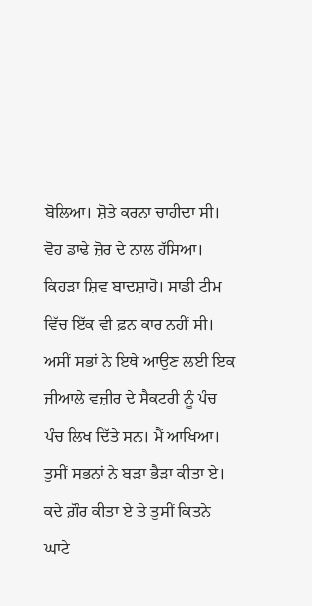ਬੋਲਿਆ। ਸ਼ੋਤੇ ਕਰਨਾ ਚਾਹੀਦਾ ਸੀ। ਵੋਹ ਡਾਢੇ ਜ਼ੋਰ ਦੇ ਨਾਲ ਹੱਸਿਆ। ਕਿਹੜਾ ਸ਼ਿਵ ਬਾਦਸ਼ਾਹੋ। ਸਾਡੀ ਟੀਮ ਵਿੱਚ ਇੱਕ ਵੀ ਫ਼ਨ ਕਾਰ ਨਹੀਂ ਸੀ। ਅਸੀਂ ਸਭਾਂ ਨੇ ਇਥੇ ਆਉਣ ਲਈ ਇਕ ਜੀਆਲੇ ਵਜ਼ੀਰ ਦੇ ਸੈਕਟਰੀ ਨੂੰ ਪੰਚ ਪੰਚ ਲਿਖ ਦਿੱਤੇ ਸਨ। ਮੈਂ ਆਖਿਆ। ਤੁਸੀਂ ਸਭਨਾਂ ਨੇ ਬੜਾ ਭੈੜਾ ਕੀਤਾ ਏ। ਕਦੇ ਗ਼ੌਰ ਕੀਤਾ ਏ ਤੇ ਤੁਸੀਂ ਕਿਤਨੇ ਘਾਟੇ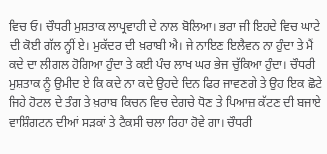ਵਿਚ ਓ। ਚੌਧਰੀ ਮੁਸ਼ਤਾਕ ਲਾਪ੍ਰਵਾਹੀ ਦੇ ਨਾਲ ਬੋਲਿਆ। ਭਰਾ ਜੀ ਇਹਦੇ ਵਿਚ ਘਾਟੇ ਦੀ ਕੋਈ ਗੱਲ ਨ੍ਹੀਂ ਏ। ਮੁਕੱਦਰ ਦੀ ਖ਼ਰਾਬੀ ਐ। ਜੇ ਨਾਇਣ ਇਲੈਵਨ ਨਾ ਹੁੰਦਾ ਤੇ ਮੈਂ ਕਦੇ ਦਾ ਲੀਗਲ ਹੋਗਿਆ ਹੁੰਦਾ ਤੇ ਕਈ ਪੰਚ ਲਾਖ ਘਰ ਭੇਜ ਚੁੱਕਿਆ ਹੁੰਦਾ। ਚੌਧਰੀ ਮੁਸ਼ਤਾਕ ਨੂੰ ਉਮੀਦ ਏ ਕਿ ਕਦੇ ਨਾ ਕਦੇ ਉਹਦੇ ਦਿਨ ਫਿਰ ਜਾਵਣਗੇ ਤੇ ਉਹ ਇਕ ਛੋਟੇ ਜਿਹੇ ਹੋਟਲ ਦੇ ਤੰਗ ਤੇ ਖ਼ਰਾਬ ਕਿਚਨ ਵਿਚ ਦੇਗਚੇ ਧੋਣ ਤੇ ਪਿਆਜ਼ ਕੱਟਣ ਦੀ ਬਜਾਏ ਵਾਸ਼ਿੰਗਟਨ ਦੀਆਂ ਸੜਕਾਂ ਤੇ ਟੈਕਸੀ ਚਲਾ ਰਿਹਾ ਹੋਵੇ ਗਾ। ਚੌਧਰੀ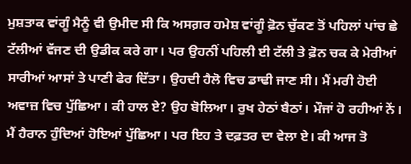ਮੁਸ਼ਤਾਕ ਵਾਂਗੂੰ ਮੈਨੂੰ ਵੀ ਉਮੀਦ ਸੀ ਕਿ ਅਸਗ਼ਰ ਹਮੇਸ਼ ਵਾਂਗੂੰ ਫ਼ੋਨ ਚੁੱਕਣ ਤੋਂ ਪਹਿਲਾਂ ਪਾਂਚ ਛੇ ਟੱਲੀਆਂ ਵੱਜਣ ਦੀ ਉਡੀਕ ਕਰੇ ਗਾ। ਪਰ ਉਹਨੀਂ ਪਹਿਲੀ ਈ ਟੱਲੀ ਤੇ ਫ਼ੋਨ ਚਕ ਕੇ ਮੇਰੀਆਂ ਸਾਰੀਆਂ ਆਸਾਂ ਤੇ ਪਾਣੀ ਫੇਰ ਦਿੱਤਾ। ਉਹਦੀ ਹੈਲੋ ਵਿਚ ਡਾਢੀ ਜਾਣ ਸੀ। ਮੈਂ ਮਰੀ ਹੋਈ ਅਵਾਜ਼ ਵਿਚ ਪੁੱਛਿਆ। ਕੀ ਹਾਲ ਏ? ਉਹ ਬੋਲਿਆ। ਰੁਖ ਹੇਠਾਂ ਬੈਠਾਂ। ਮੌਜਾਂ ਹੋ ਰਹੀਆਂ ਨੇਂ। ਮੈਂ ਹੈਰਾਨ ਹੁੰਦਿਆਂ ਹੋਇਆਂ ਪੁੱਛਿਆ। ਪਰ ਇਹ ਤੇ ਦਫ਼ਤਰ ਦਾ ਵੇਲਾ ਏ। ਕੀ ਆਜ ਤੋ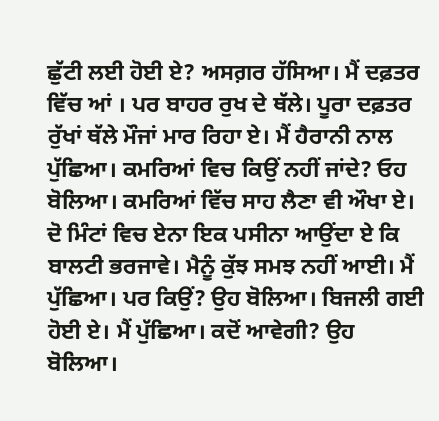ਛੁੱਟੀ ਲਈ ਹੋਈ ਏ? ਅਸਗ਼ਰ ਹੱਸਿਆ। ਮੈਂ ਦਫ਼ਤਰ ਵਿੱਚ ਆਂ । ਪਰ ਬਾਹਰ ਰੁਖ ਦੇ ਥੱਲੇ। ਪੂਰਾ ਦਫ਼ਤਰ ਰੁੱਖਾਂ ਥੱਲੇ ਮੌਜਾਂ ਮਾਰ ਰਿਹਾ ਏ। ਮੈਂ ਹੈਰਾਨੀ ਨਾਲ ਪੁੱਛਿਆ। ਕਮਰਿਆਂ ਵਿਚ ਕਿਉਂ ਨਹੀਂ ਜਾਂਦੇ? ਓਹ ਬੋਲਿਆ। ਕਮਰਿਆਂ ਵਿੱਚ ਸਾਹ ਲੈਣਾ ਵੀ ਔਖਾ ਏ। ਦੋ ਮਿੰਟਾਂ ਵਿਚ ਏਨਾ ਇਕ ਪਸੀਨਾ ਆਉਂਦਾ ਏ ਕਿ ਬਾਲਟੀ ਭਰਜਾਵੇ। ਮੈਨੂੰ ਕੁੱਝ ਸਮਝ ਨਹੀਂ ਆਈ। ਮੈਂ ਪੁੱਛਿਆ। ਪਰ ਕਿਉਂ? ਉਹ ਬੋਲਿਆ। ਬਿਜਲੀ ਗਈ ਹੋਈ ਏ। ਮੈਂ ਪੁੱਛਿਆ। ਕਦੋਂ ਆਵੇਗੀ? ਉਹ ਬੋਲਿਆ।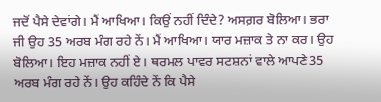ਜਦੋਂ ਪੈਸੇ ਦੇਵਾਂਗੇ। ਮੈਂ ਆਖਿਆ। ਕਿਉਂ ਨਹੀਂ ਦਿੰਦੇ? ਅਸਗ਼ਰ ਬੋਲਿਆ। ਭਰਾ ਜੀ ਉਹ 35 ਅਰਬ ਮੰਗ ਰਹੇ ਨੇਂ। ਮੈਂ ਆਖਿਆ। ਯਾਰ ਮਜ਼ਾਕ ਤੇ ਨਾ ਕਰ। ਉਹ ਬੋਲਿਆ। ਇਹ ਮਜ਼ਾਕ ਨਹੀਂ ਏ। ਥਰਮਲ ਪਾਵਰ ਸਟਸ਼ਨਾਂ ਵਾਲੇ ਆਪਣੇ35 ਅਰਬ ਮੰਗ ਰਹੇ ਨੇਂ। ਉਹ ਕਹਿੰਦੇ ਨੇਂ ਕਿ ਪੈਸੇ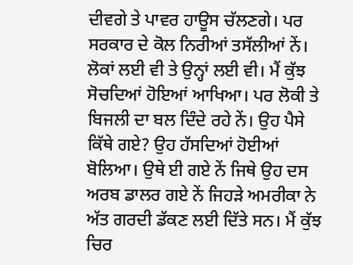ਦੀਵਗੇ ਤੇ ਪਾਵਰ ਹਾਊਸ ਚੱਲਣਗੇ। ਪਰ ਸਰਕਾਰ ਦੇ ਕੋਲ ਨਿਰੀਆਂ ਤਸੱਲੀਆਂ ਨੇਂ। ਲੋਕਾਂ ਲਈ ਵੀ ਤੇ ਉਨ੍ਹਾਂ ਲਈ ਵੀ। ਮੈਂ ਕੁੱਝ ਸੋਚਦਿਆਂ ਹੋਇਆਂ ਆਖਿਆ। ਪਰ ਲੋਕੀ ਤੇ ਬਿਜਲੀ ਦਾ ਬਲ ਦਿੰਦੇ ਰਹੇ ਨੇਂ। ਉਹ ਪੈਸੇ ਕਿੱਥੇ ਗਏ? ਉਹ ਹੱਸਦਿਆਂ ਹੋਈਆਂ ਬੋਲਿਆ। ਉਥੇ ਈ ਗਏ ਨੇਂ ਜਿਥੇ ਉਹ ਦਸ ਅਰਬ ਡਾਲਰ ਗਏ ਨੇਂ ਜਿਹੜੇ ਅਮਰੀਕਾ ਨੇ ਅੱਤ ਗਰਦੀ ਡੱਕਣ ਲਈ ਦਿੱਤੇ ਸਨ। ਮੈਂ ਕੁੱਝ ਚਿਰ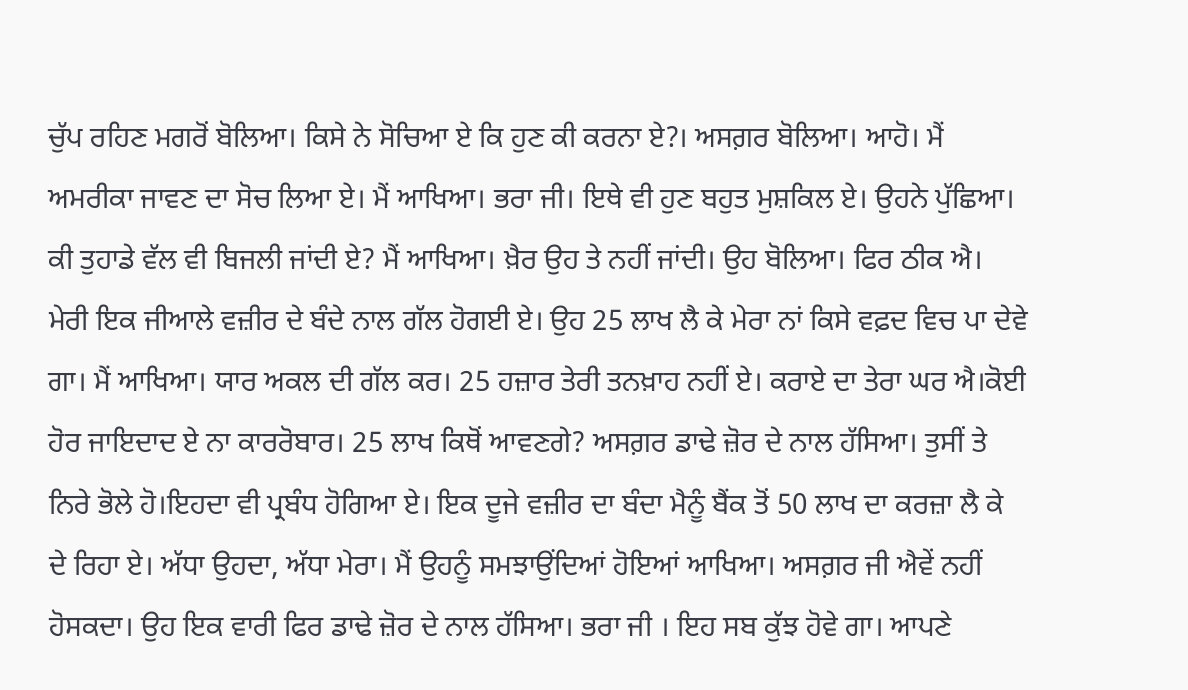ਚੁੱਪ ਰਹਿਣ ਮਗਰੋਂ ਬੋਲਿਆ। ਕਿਸੇ ਨੇ ਸੋਚਿਆ ਏ ਕਿ ਹੁਣ ਕੀ ਕਰਨਾ ਏ?। ਅਸਗ਼ਰ ਬੋਲਿਆ। ਆਹੋ। ਮੈਂ ਅਮਰੀਕਾ ਜਾਵਣ ਦਾ ਸੋਚ ਲਿਆ ਏ। ਮੈਂ ਆਖਿਆ। ਭਰਾ ਜੀ। ਇਥੇ ਵੀ ਹੁਣ ਬਹੁਤ ਮੁਸ਼ਕਿਲ ਏ। ਉਹਨੇ ਪੁੱਛਿਆ। ਕੀ ਤੁਹਾਡੇ ਵੱਲ ਵੀ ਬਿਜਲੀ ਜਾਂਦੀ ਏ? ਮੈਂ ਆਖਿਆ। ਖ਼ੈਰ ਉਹ ਤੇ ਨਹੀਂ ਜਾਂਦੀ। ਉਹ ਬੋਲਿਆ। ਫਿਰ ਠੀਕ ਐ। ਮੇਰੀ ਇਕ ਜੀਆਲੇ ਵਜ਼ੀਰ ਦੇ ਬੰਦੇ ਨਾਲ ਗੱਲ ਹੋਗਈ ਏ। ਉਹ 25 ਲਾਖ ਲੈ ਕੇ ਮੇਰਾ ਨਾਂ ਕਿਸੇ ਵਫ਼ਦ ਵਿਚ ਪਾ ਦੇਵੇ ਗਾ। ਮੈਂ ਆਖਿਆ। ਯਾਰ ਅਕਲ ਦੀ ਗੱਲ ਕਰ। 25 ਹਜ਼ਾਰ ਤੇਰੀ ਤਨਖ਼ਾਹ ਨਹੀਂ ਏ। ਕਰਾਏ ਦਾ ਤੇਰਾ ਘਰ ਐ।ਕੋਈ ਹੋਰ ਜਾਇਦਾਦ ਏ ਨਾ ਕਾਰਰੋਬਾਰ। 25 ਲਾਖ ਕਿਥੋਂ ਆਵਣਗੇ? ਅਸਗ਼ਰ ਡਾਢੇ ਜ਼ੋਰ ਦੇ ਨਾਲ ਹੱਸਿਆ। ਤੁਸੀਂ ਤੇ ਨਿਰੇ ਭੋਲੇ ਹੋ।ਇਹਦਾ ਵੀ ਪ੍ਰਬੰਧ ਹੋਗਿਆ ਏ। ਇਕ ਦੂਜੇ ਵਜ਼ੀਰ ਦਾ ਬੰਦਾ ਮੈਨੂੰ ਬੈਂਕ ਤੋਂ 50 ਲਾਖ ਦਾ ਕਰਜ਼ਾ ਲੈ ਕੇ ਦੇ ਰਿਹਾ ਏ। ਅੱਧਾ ਉਹਦਾ, ਅੱਧਾ ਮੇਰਾ। ਮੈਂ ਉਹਨੂੰ ਸਮਝਾਉਂਦਿਆਂ ਹੋਇਆਂ ਆਖਿਆ। ਅਸਗ਼ਰ ਜੀ ਐਵੇਂ ਨਹੀਂ ਹੋਸਕਦਾ। ਉਹ ਇਕ ਵਾਰੀ ਫਿਰ ਡਾਢੇ ਜ਼ੋਰ ਦੇ ਨਾਲ ਹੱਸਿਆ। ਭਰਾ ਜੀ । ਇਹ ਸਬ ਕੁੱਝ ਹੋਵੇ ਗਾ। ਆਪਣੇ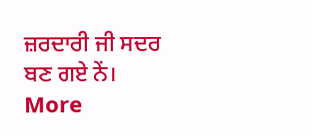ਜ਼ਰਦਾਰੀ ਜੀ ਸਦਰ ਬਣ ਗਏ ਨੇਂ।
More